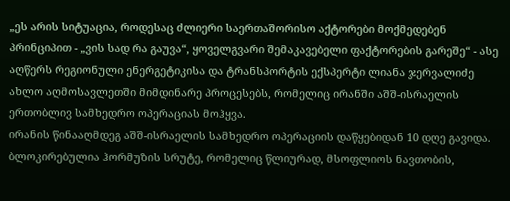„ეს არის სიტუაცია, როდესაც ძლიერი საერთაშორისო აქტორები მოქმედებენ პრინციპით - „ვის სად რა გაუვა“, ყოველგვარი შემაკავებელი ფაქტორების გარეშე“ - ასე აღწერს რეგიონული ენერგეტიკისა და ტრანსპორტის ექსპერტი ლიანა ჯერვალიძე ახლო აღმოსავლეთში მიმდინარე პროცესებს, რომელიც ირანში აშშ-ისრაელის ერთობლივ სამხედრო ოპერაციას მოჰყვა.
ირანის წინააღმდეგ აშშ-ისრაელის სამხედრო ოპერაციის დაწყებიდან 10 დღე გავიდა. ბლოკირებულია ჰორმუზის სრუტე, რომელიც წლიურად, მსოფლიოს ნავთობის,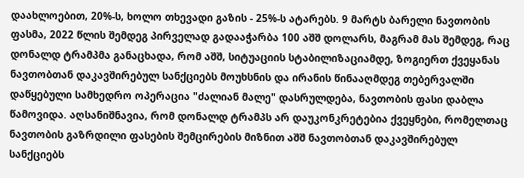დაახლოებით, 20%-ს, ხოლო თხევადი გაზის - 25%-ს ატარებს. 9 მარტს ბარელი ნავთობის ფასმა, 2022 წლის შემდეგ პირველად გადააჭარბა 100 აშშ დოლარს, მაგრამ მას შემდეგ, რაც დონალდ ტრამპმა განაცხადა, რომ აშშ, სიტუაციის სტაბილიზაციამდე, ზოგიერთ ქვეყანას ნავთობთან დაკავშირებულ სანქციებს მოუხსნის და ირანის წინააღმდეგ თებერვალში დაწყებული სამხედრო ოპერაცია "ძალიან მალე" დასრულდება, ნავთობის ფასი დაბლა წამოვიდა. აღსანიშნავია, რომ დონალდ ტრამპს არ დაუკონკრეტებია ქვეყნები, რომელთაც ნავთობის გაზრდილი ფასების შემცირების მიზნით აშშ ნავთობთან დაკავშირებულ სანქციებს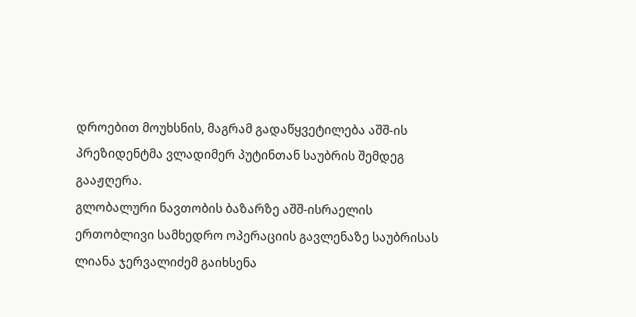დროებით მოუხსნის, მაგრამ გადაწყვეტილება აშშ-ის პრეზიდენტმა ვლადიმერ პუტინთან საუბრის შემდეგ გააჟღერა.
გლობალური ნავთობის ბაზარზე აშშ-ისრაელის ერთობლივი სამხედრო ოპერაციის გავლენაზე საუბრისას ლიანა ჯერვალიძემ გაიხსენა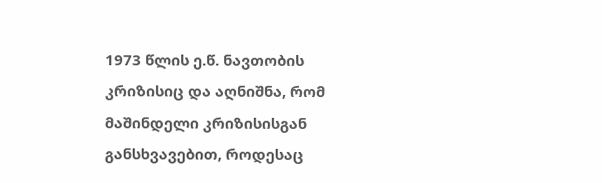1973 წლის ე.წ. ნავთობის კრიზისიც და აღნიშნა, რომ მაშინდელი კრიზისისგან განსხვავებით, როდესაც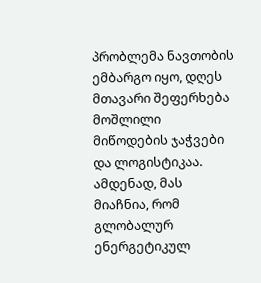პრობლემა ნავთობის ემბარგო იყო, დღეს მთავარი შეფერხება მოშლილი მიწოდების ჯაჭვები და ლოგისტიკაა. ამდენად, მას მიაჩნია, რომ გლობალურ ენერგეტიკულ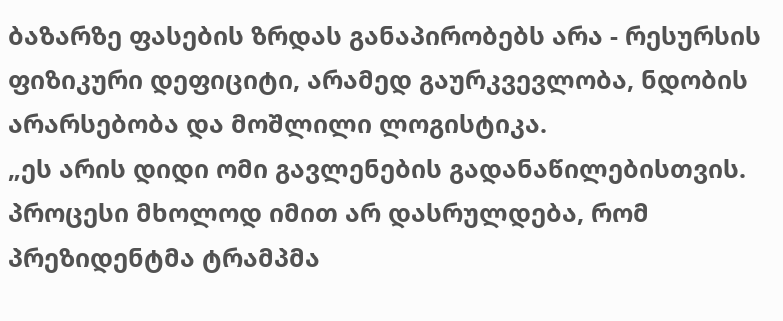ბაზარზე ფასების ზრდას განაპირობებს არა - რესურსის ფიზიკური დეფიციტი, არამედ გაურკვევლობა, ნდობის არარსებობა და მოშლილი ლოგისტიკა.
„ეს არის დიდი ომი გავლენების გადანაწილებისთვის. პროცესი მხოლოდ იმით არ დასრულდება, რომ პრეზიდენტმა ტრამპმა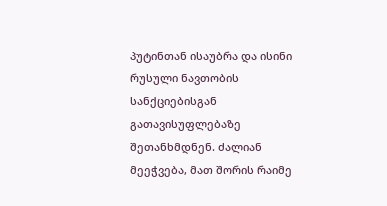პუტინთან ისაუბრა და ისინი რუსული ნავთობის სანქციებისგან გათავისუფლებაზე შეთანხმდნენ. ძალიან მეეჭვება, მათ შორის რაიმე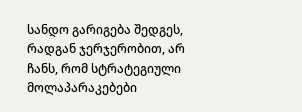სანდო გარიგება შედგეს, რადგან ჯერჯერობით, არ ჩანს, რომ სტრატეგიული მოლაპარაკებები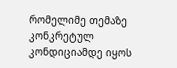რომელიმე თემაზე კონკრეტულ კონდიციამდე იყოს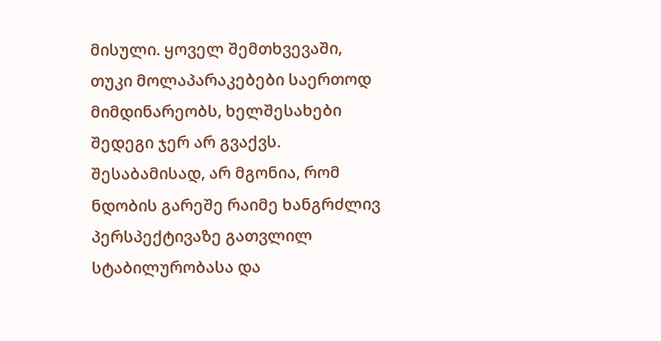მისული. ყოველ შემთხვევაში, თუკი მოლაპარაკებები საერთოდ მიმდინარეობს, ხელშესახები შედეგი ჯერ არ გვაქვს. შესაბამისად, არ მგონია, რომ ნდობის გარეშე რაიმე ხანგრძლივ პერსპექტივაზე გათვლილ სტაბილურობასა და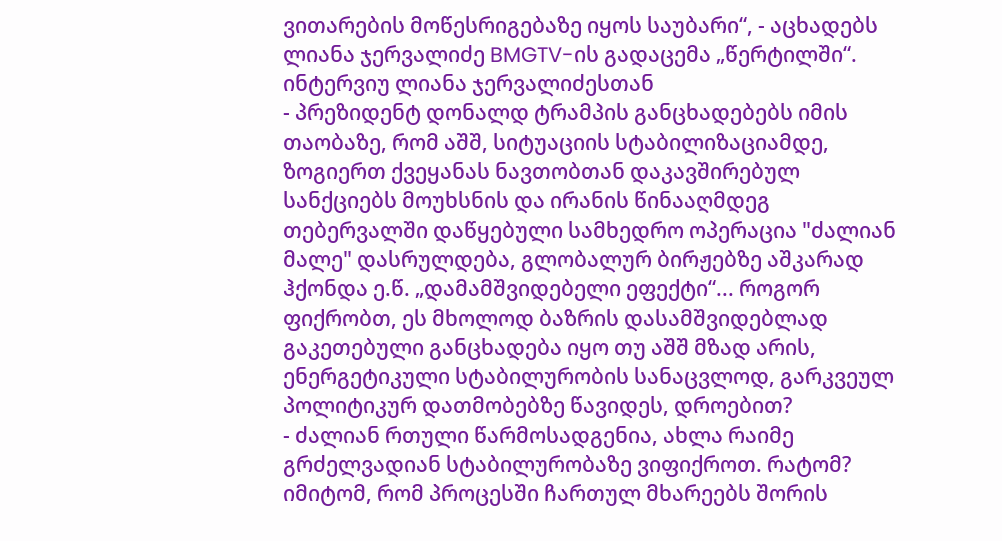ვითარების მოწესრიგებაზე იყოს საუბარი“, - აცხადებს ლიანა ჯერვალიძე BMGTV-ის გადაცემა „წერტილში“.
ინტერვიუ ლიანა ჯერვალიძესთან
- პრეზიდენტ დონალდ ტრამპის განცხადებებს იმის თაობაზე, რომ აშშ, სიტუაციის სტაბილიზაციამდე, ზოგიერთ ქვეყანას ნავთობთან დაკავშირებულ სანქციებს მოუხსნის და ირანის წინააღმდეგ თებერვალში დაწყებული სამხედრო ოპერაცია "ძალიან მალე" დასრულდება, გლობალურ ბირჟებზე აშკარად ჰქონდა ე.წ. „დამამშვიდებელი ეფექტი“... როგორ ფიქრობთ, ეს მხოლოდ ბაზრის დასამშვიდებლად გაკეთებული განცხადება იყო თუ აშშ მზად არის, ენერგეტიკული სტაბილურობის სანაცვლოდ, გარკვეულ პოლიტიკურ დათმობებზე წავიდეს, დროებით?
- ძალიან რთული წარმოსადგენია, ახლა რაიმე გრძელვადიან სტაბილურობაზე ვიფიქროთ. რატომ? იმიტომ, რომ პროცესში ჩართულ მხარეებს შორის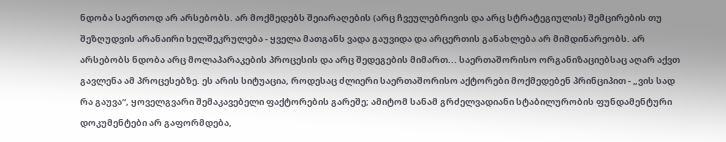ნდობა საერთოდ არ არსებობს. არ მოქმედებს შეიარაღების (არც ჩვეულებრივის და არც სტრატეგიულის) შემცირების თუ შეზღუდვის არანაირი ხელშეკრულება - ყველა მათგანს ვადა გაუვიდა და არცერთის განახლება არ მიმდინარეობს. არ არსებობს ნდობა არც მოლაპარაკების პროცესის და არც შედეგების მიმართ... საერთაშორისო ორგანიზაციებსაც აღარ აქვთ გავლენა ამ პროცესებზე. ეს არის სიტუაცია, როდესაც ძლიერი საერთაშორისო აქტორები მოქმედებენ პრინციპით - „ვის სად რა გაუვა“, ყოველგვარი შემაკავებელი ფაქტორების გარეშე; ამიტომ სანამ გრძელვადიანი სტაბილურობის ფუნდამენტური დოკუმენტები არ გაფორმდება,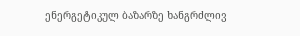ენერგეტიკულ ბაზარზე ხანგრძლივ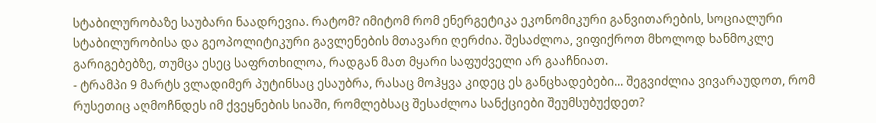სტაბილურობაზე საუბარი ნაადრევია. რატომ? იმიტომ რომ ენერგეტიკა ეკონომიკური განვითარების, სოციალური სტაბილურობისა და გეოპოლიტიკური გავლენების მთავარი ღერძია. შესაძლოა, ვიფიქროთ მხოლოდ ხანმოკლე გარიგებებზე, თუმცა ესეც საფრთხილოა, რადგან მათ მყარი საფუძველი არ გააჩნიათ.
- ტრამპი 9 მარტს ვლადიმერ პუტინსაც ესაუბრა, რასაც მოჰყვა კიდეც ეს განცხადებები... შეგვიძლია ვივარაუდოთ, რომ რუსეთიც აღმოჩნდეს იმ ქვეყნების სიაში, რომლებსაც შესაძლოა სანქციები შეუმსუბუქდეთ?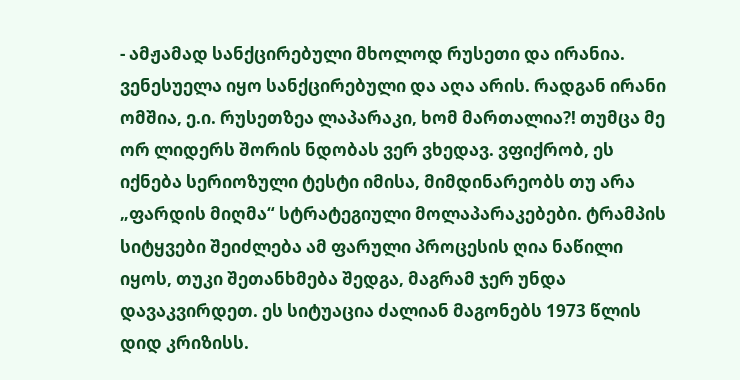- ამჟამად სანქცირებული მხოლოდ რუსეთი და ირანია. ვენესუელა იყო სანქცირებული და აღა არის. რადგან ირანი ომშია, ე.ი. რუსეთზეა ლაპარაკი, ხომ მართალია?! თუმცა მე ორ ლიდერს შორის ნდობას ვერ ვხედავ. ვფიქრობ, ეს იქნება სერიოზული ტესტი იმისა, მიმდინარეობს თუ არა „ფარდის მიღმა“ სტრატეგიული მოლაპარაკებები. ტრამპის სიტყვები შეიძლება ამ ფარული პროცესის ღია ნაწილი იყოს, თუკი შეთანხმება შედგა, მაგრამ ჯერ უნდა დავაკვირდეთ. ეს სიტუაცია ძალიან მაგონებს 1973 წლის დიდ კრიზისს.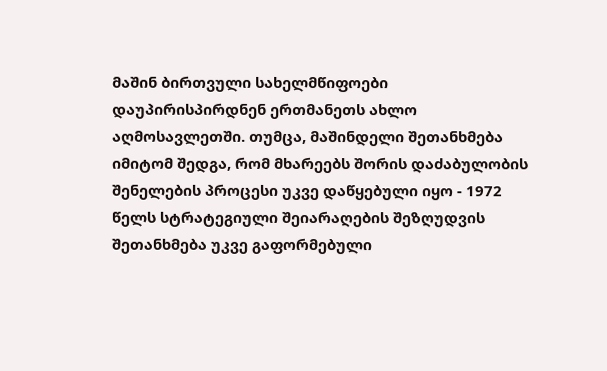მაშინ ბირთვული სახელმწიფოები დაუპირისპირდნენ ერთმანეთს ახლო აღმოსავლეთში. თუმცა, მაშინდელი შეთანხმება იმიტომ შედგა, რომ მხარეებს შორის დაძაბულობის შენელების პროცესი უკვე დაწყებული იყო - 1972 წელს სტრატეგიული შეიარაღების შეზღუდვის შეთანხმება უკვე გაფორმებული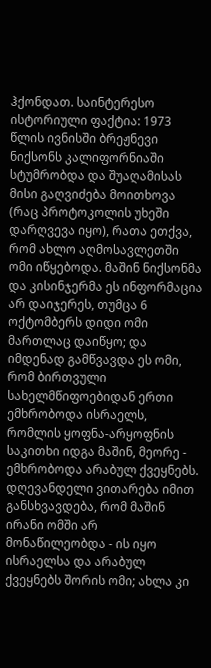ჰქონდათ. საინტერესო ისტორიული ფაქტია: 1973 წლის ივნისში ბრეჟნევი ნიქსონს კალიფორნიაში სტუმრობდა და შუაღამისას მისი გაღვიძება მოითხოვა (რაც პროტოკოლის უხეში დარღვევა იყო), რათა ეთქვა, რომ ახლო აღმოსავლეთში ომი იწყებოდა. მაშინ ნიქსონმა და კისინჯერმა ეს ინფორმაცია არ დაიჯერეს, თუმცა 6 ოქტომბერს დიდი ომი მართლაც დაიწყო; და იმდენად გამწვავდა ეს ომი, რომ ბირთვული სახელმწიფოებიდან ერთი ემხრობოდა ისრაელს, რომლის ყოფნა-არყოფნის საკითხი იდგა მაშინ, მეორე - ემხრობოდა არაბულ ქვეყნებს. დღევანდელი ვითარება იმით განსხვავდება, რომ მაშინ ირანი ომში არ მონაწილეობდა - ის იყო ისრაელსა და არაბულ ქვეყნებს შორის ომი; ახლა კი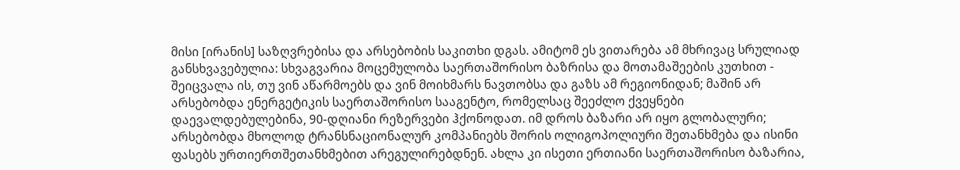მისი [ირანის] საზღვრებისა და არსებობის საკითხი დგას. ამიტომ ეს ვითარება ამ მხრივაც სრულიად განსხვავებულია: სხვაგვარია მოცემულობა საერთაშორისო ბაზრისა და მოთამაშეების კუთხით - შეიცვალა ის, თუ ვინ აწარმოებს და ვინ მოიხმარს ნავთობსა და გაზს ამ რეგიონიდან; მაშინ არ არსებობდა ენერგეტიკის საერთაშორისო სააგენტო, რომელსაც შეეძლო ქვეყნები დაევალდებულებინა, 90-დღიანი რეზერვები ჰქონოდათ. იმ დროს ბაზარი არ იყო გლობალური; არსებობდა მხოლოდ ტრანსნაციონალურ კომპანიებს შორის ოლიგოპოლიური შეთანხმება და ისინი ფასებს ურთიერთშეთანხმებით არეგულირებდნენ. ახლა კი ისეთი ერთიანი საერთაშორისო ბაზარია,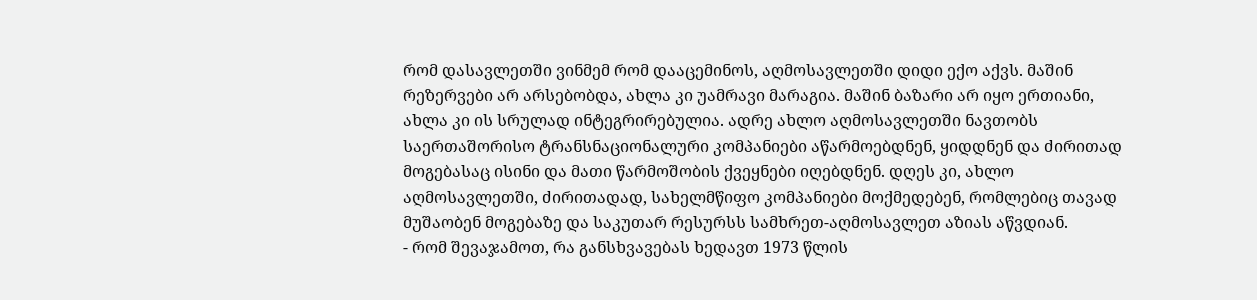რომ დასავლეთში ვინმემ რომ დააცემინოს, აღმოსავლეთში დიდი ექო აქვს. მაშინ რეზერვები არ არსებობდა, ახლა კი უამრავი მარაგია. მაშინ ბაზარი არ იყო ერთიანი, ახლა კი ის სრულად ინტეგრირებულია. ადრე ახლო აღმოსავლეთში ნავთობს საერთაშორისო ტრანსნაციონალური კომპანიები აწარმოებდნენ, ყიდდნენ და ძირითად მოგებასაც ისინი და მათი წარმოშობის ქვეყნები იღებდნენ. დღეს კი, ახლო აღმოსავლეთში, ძირითადად, სახელმწიფო კომპანიები მოქმედებენ, რომლებიც თავად მუშაობენ მოგებაზე და საკუთარ რესურსს სამხრეთ-აღმოსავლეთ აზიას აწვდიან.
- რომ შევაჯამოთ, რა განსხვავებას ხედავთ 1973 წლის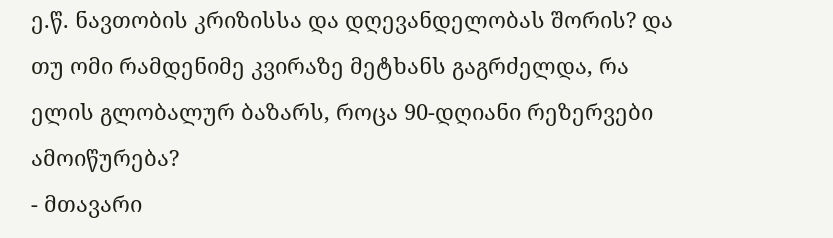ე.წ. ნავთობის კრიზისსა და დღევანდელობას შორის? და თუ ომი რამდენიმე კვირაზე მეტხანს გაგრძელდა, რა ელის გლობალურ ბაზარს, როცა 90-დღიანი რეზერვები ამოიწურება?
- მთავარი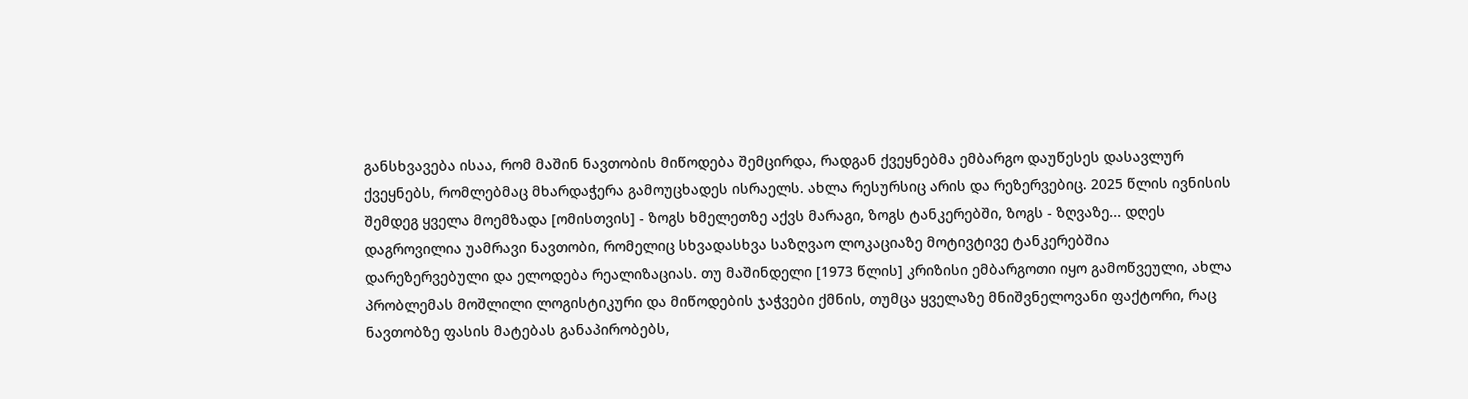განსხვავება ისაა, რომ მაშინ ნავთობის მიწოდება შემცირდა, რადგან ქვეყნებმა ემბარგო დაუწესეს დასავლურ ქვეყნებს, რომლებმაც მხარდაჭერა გამოუცხადეს ისრაელს. ახლა რესურსიც არის და რეზერვებიც. 2025 წლის ივნისის შემდეგ ყველა მოემზადა [ომისთვის] - ზოგს ხმელეთზე აქვს მარაგი, ზოგს ტანკერებში, ზოგს - ზღვაზე... დღეს დაგროვილია უამრავი ნავთობი, რომელიც სხვადასხვა საზღვაო ლოკაციაზე მოტივტივე ტანკერებშია დარეზერვებული და ელოდება რეალიზაციას. თუ მაშინდელი [1973 წლის] კრიზისი ემბარგოთი იყო გამოწვეული, ახლა პრობლემას მოშლილი ლოგისტიკური და მიწოდების ჯაჭვები ქმნის, თუმცა ყველაზე მნიშვნელოვანი ფაქტორი, რაც ნავთობზე ფასის მატებას განაპირობებს,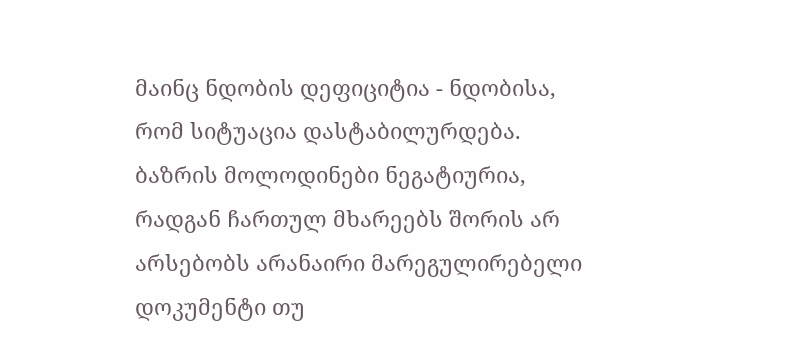მაინც ნდობის დეფიციტია - ნდობისა, რომ სიტუაცია დასტაბილურდება. ბაზრის მოლოდინები ნეგატიურია, რადგან ჩართულ მხარეებს შორის არ არსებობს არანაირი მარეგულირებელი დოკუმენტი თუ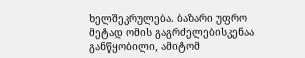ხელშეკრულება. ბაზარი უფრო მეტად ომის გაგრძელებისკენაა განწყობილი, ამიტომ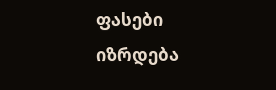ფასები იზრდება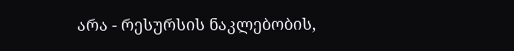არა - რესურსის ნაკლებობის,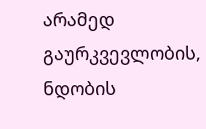არამედ გაურკვევლობის, ნდობის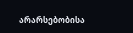არარსებობისა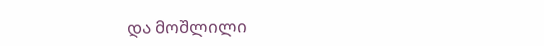და მოშლილი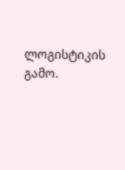ლოგისტიკის გამო.